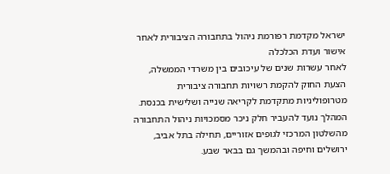ישראל מקדמת רפורמת ניהול בתחבורה הציבורית לאחר אישור ועדת הכלכלה
לאחר עשרות שנים של עיכובים בין משרדי הממשלה, הצעת החוק להקמת רשויות תחבורה ציבורית מטרופוליניות מתקדמת לקריאה שנייה ושלישית בכנסת. המהלך נועד להעביר חלק ניכר מסמכויות ניהול התחבורה מהשלטון המרכזי לגופים אזוריים, תחילה בתל אביב, ירושלים וחיפה ובהמשך גם בבאר שבע.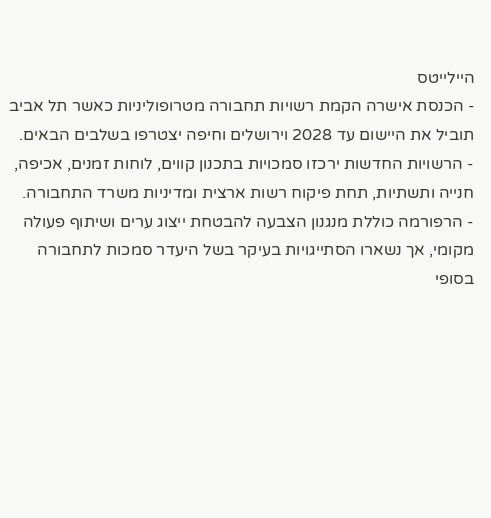היילייטס
- הכנסת אישרה הקמת רשויות תחבורה מטרופוליניות כאשר תל אביב תוביל את היישום עד 2028 וירושלים וחיפה יצטרפו בשלבים הבאים.
- הרשויות החדשות ירכזו סמכויות בתכנון קווים, לוחות זמנים, אכיפה, חנייה ותשתיות, תחת פיקוח רשות ארצית ומדיניות משרד התחבורה.
- הרפורמה כוללת מנגנון הצבעה להבטחת ייצוג ערים ושיתוף פעולה מקומי, אך נשארו הסתייגויות בעיקר בשל היעדר סמכות לתחבורה בסופי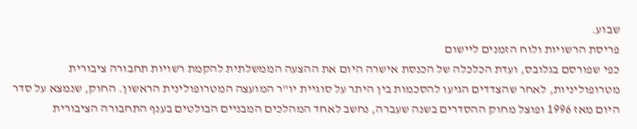שבוע.
פריסת הרשויות ולוח הזמנים ליישום
כפי שפורסם בגלובס, ועדת הכלכלה של הכנסת אישרה היום את ההצעה הממשלתית להקמת רשויות תחבורה ציבורית מטרופוליניות, לאחר שהצדדים הגיעו להסכמות בין היתר על סוגיית יו"ר המועצה המטרופולינית הראשון. החוק, שנמצא על סדר היום מאז 1996 ופוצל מחוק ההסדרים בשנה שעברה, נחשב לאחד המהלכים המבניים הבולטים בענף התחבורה הציבורית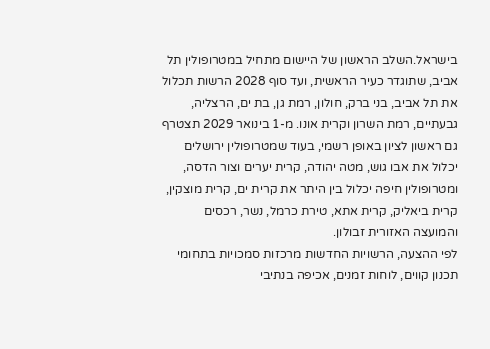בישראל.השלב הראשון של היישום מתחיל במטרופולין תל אביב, שתוגדר כעיר הראשית, ועד סוף 2028 הרשות תכלול את תל אביב, בני ברק, חולון, רמת גן, בת ים, הרצליה, גבעתיים, רמת השרון וקרית אונו. מ-1 בינואר 2029 תצטרף גם ראשון לציון באופן רשמי, בעוד שמטרופולין ירושלים יכלול את אבו גוש, מטה יהודה, קרית יערים וצור הדסה, ומטרופולין חיפה יכלול בין היתר את קרית ים, קרית מוצקין, קרית ביאליק, קרית אתא, טירת כרמל, נשר, רכסים והמועצה האזורית זבולון.
לפי ההצעה, הרשויות החדשות מרכזות סמכויות בתחומי תכנון קווים, לוחות זמנים, אכיפה בנתיבי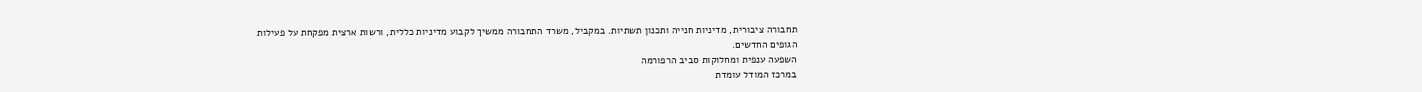תחבורה ציבורית, מדיניות חנייה ותכנון תשתיות. במקביל, משרד התחבורה ממשיך לקבוע מדיניות כללית, ורשות ארצית מפקחת על פעילות הגופים החדשים.
השפעה ענפית ומחלוקות סביב הרפורמה
במרכז המודל עומדת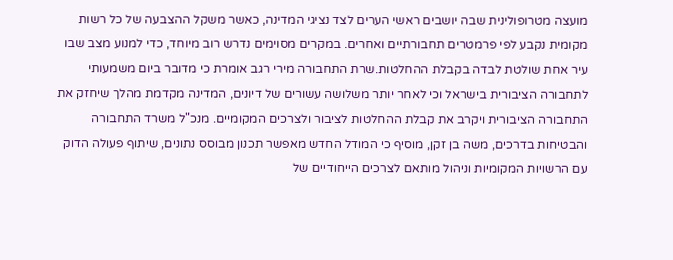מועצה מטרופולינית שבה יושבים ראשי הערים לצד נציגי המדינה, כאשר משקל ההצבעה של כל רשות מקומית נקבע לפי פרמטרים תחבורתיים ואחרים. במקרים מסוימים נדרש רוב מיוחד, כדי למנוע מצב שבו עיר אחת שולטת לבדה בקבלת ההחלטות.שרת התחבורה מירי רגב אומרת כי מדובר ביום משמעותי לתחבורה הציבורית בישראל וכי לאחר יותר משלושה עשורים של דיונים, המדינה מקדמת מהלך שיחזק את התחבורה הציבורית ויקרב את קבלת ההחלטות לציבור ולצרכים המקומיים. מנכ"ל משרד התחבורה והבטיחות בדרכים, משה בן זקן, מוסיף כי המודל החדש מאפשר תכנון מבוסס נתונים, שיתוף פעולה הדוק עם הרשויות המקומיות וניהול מותאם לצרכים הייחודיים של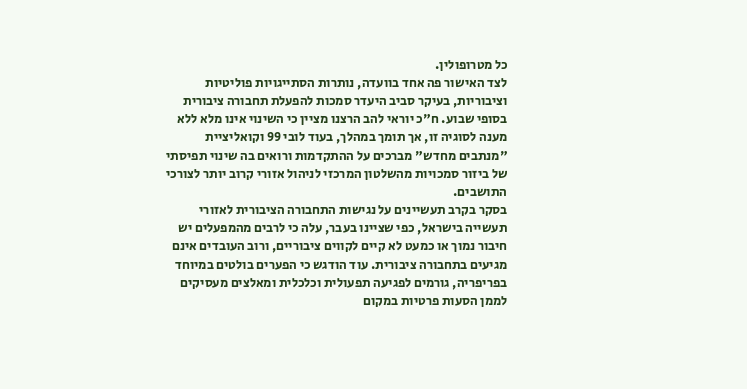כל מטרופולין.
לצד האישור פה אחד בוועדה, נותרות הסתייגויות פוליטיות וציבוריות, בעיקר סביב היעדר סמכות להפעלת תחבורה ציבורית בסופי שבוע. ח"כ יוראי להב הרצנו מציין כי השינוי אינו מלא ללא מענה לסוגיה זו, אך תומך במהלך, בעוד לובי 99 וקואליציית "מנתבים מחדש" מברכים על ההתקדמות ורואים בה שינוי תפיסתי של ביזור סמכויות מהשלטון המרכזי לניהול אזורי קרוב יותר לצורכי התושבים.
בסקר בקרב תעשיינים על נגישות התחבורה הציבורית לאזורי תעשייה בישראל, כפי שציינו בעבר, עלה כי לרבים מהמפעלים יש חיבור נמוך או כמעט לא קיים לקווים ציבוריים, ורוב העובדים אינם מגיעים בתחבורה ציבורית. עוד הודגש כי הפערים בולטים במיוחד בפריפריה, גורמים לפגיעה תפעולית וכלכלית ומאלצים מעסיקים לממן הסעות פרטיות במקום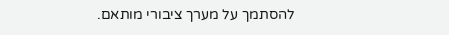להסתמך על מערך ציבורי מותאם.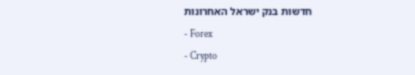חדשות בנק ישראל האחרונות
- Forex
- Crypto